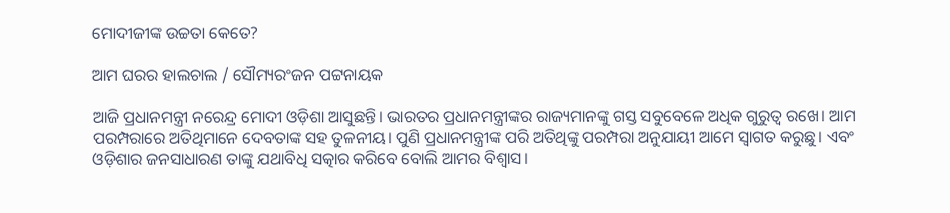ମୋଦୀଜୀଙ୍କ ଉଚ୍ଚତା କେତେ?

ଆମ ଘରର ହାଲଚାଲ / ସୌମ୍ୟରଂଜନ ପଟ୍ଟନାୟକ

ଆଜି ପ୍ରଧାନମନ୍ତ୍ରୀ ନରେନ୍ଦ୍ର ମୋଦୀ ଓଡ଼ିଶା ଆସୁଛନ୍ତି। ଭାରତର ପ୍ରଧାନମନ୍ତ୍ରୀଙ୍କର ରାଜ୍ୟମାନଙ୍କୁ ଗସ୍ତ ସବୁବେଳେ ଅଧିକ ଗୁରୁତ୍ବ ରଖେ। ଆମ ପରମ୍ପରାରେ ଅତିଥିମାନେ ଦେବତାଙ୍କ ସହ ତୁଳନୀୟ। ପୁଣି ପ୍ରଧାନମନ୍ତ୍ରୀଙ୍କ ପରି ଅତିଥିଙ୍କୁ ପରମ୍ପରା ଅନୁଯାୟୀ ଆମେ ସ୍ବାଗତ କରୁଛୁ। ଏବଂ ଓଡ଼ିଶାର ଜନସାଧାରଣ ତାଙ୍କୁ ଯଥାବିଧି ସତ୍କାର କରିବେ ବୋଲି ଆମର ବିଶ୍ବାସ।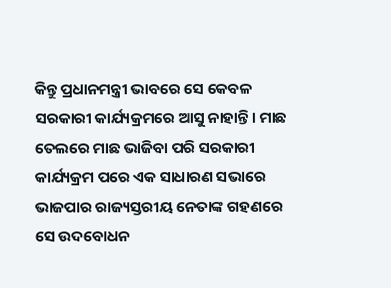କିନ୍ତୁ ପ୍ରଧାନମନ୍ତ୍ରୀ ଭାବରେ ସେ କେବଳ ସରକାରୀ କାର୍ଯ୍ୟକ୍ରମରେ ଆସୁ ନାହାନ୍ତି। ମାଛ ତେଲରେ ମାଛ ଭାଜିବା ପରି ସରକାରୀ କାର୍ଯ୍ୟକ୍ରମ ପରେ ଏକ ସାଧାରଣ ସଭାରେ ଭାଜପାର ରାଜ୍ୟସ୍ତରୀୟ ନେତାଙ୍କ ଗହଣରେ ସେ ଉଦବୋଧନ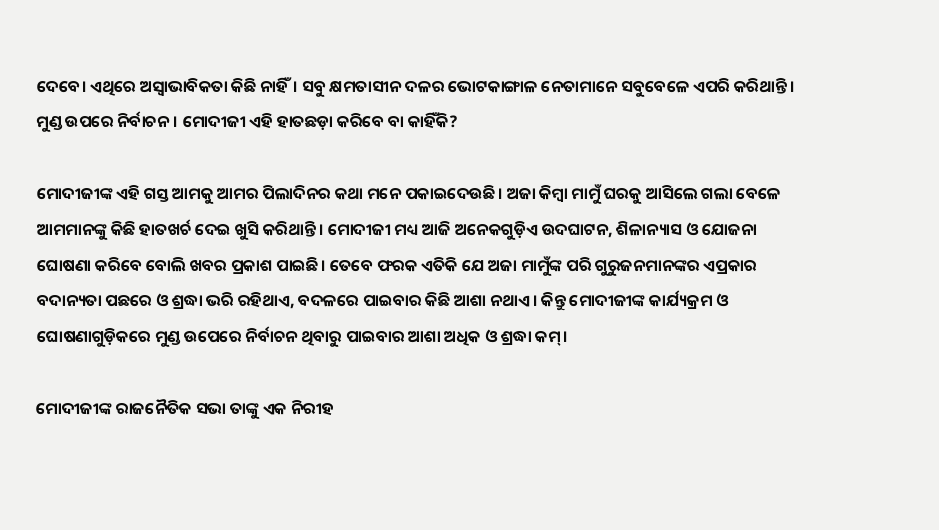ଦେବେ। ଏଥିରେ ଅସ୍ବାଭାବିକତା କିଛି ନାହିଁ। ସବୁ କ୍ଷମତାସୀନ ଦଳର ଭୋଟକାଙ୍ଗାଳ ନେତାମାନେ ସବୁବେଳେ ଏପରି କରିଥାନ୍ତି। ମୁଣ୍ଡ ଉପରେ ନିର୍ବାଚନ। ମୋଦୀଜୀ ଏହି ହାତଛଡ଼ା କରିବେ ବା କାହିଁକି?

ମୋଦୀଜୀଙ୍କ ଏହି ଗସ୍ତ ଆମକୁ ଆମର ପିଲାଦିନର କଥା ମନେ ପକାଇଦେଉଛି। ଅଜା କିମ୍ବା ମାମୁଁ ଘରକୁ ଆସିଲେ ଗଲା ବେଳେ ଆମମାନଙ୍କୁ କିଛି ହାତଖର୍ଚ ଦେଇ ଖୁସି କରିଥାନ୍ତି। ମୋଦୀଜୀ ମଧ୍ୟ ଆଜି ଅନେକଗୁଡ଼ିଏ ଉଦଘାଟନ, ଶିଳାନ୍ୟାସ ଓ ଯୋଜନା ଘୋଷଣା କର‌ିବେ ବୋଲି ଖବର ପ୍ରକାଶ ପାଇଛି। ତେବେ ଫରକ ଏତିକି ଯେ ଅଜା ମାମୁଁଙ୍କ ପରି ଗୁରୁଜନମାନଙ୍କର ଏପ୍ରକାର ବଦାନ୍ୟତା ପଛରେ ଓ ଶ୍ରଦ୍ଧା ଭରି ରହିଥାଏ, ବଦଳରେ ପାଇବାର କିଛି ଆଶା ନଥାଏ। କିନ୍ତୁ ମୋଦୀଜୀଙ୍କ କାର୍ଯ୍ୟକ୍ରମ ଓ ଘୋଷଣାଗୁଡ଼ିକରେ ମୁଣ୍ଡ ଉପ‌େରେ ନିର୍ବାଚନ ଥିବାରୁ ପାଇବାର ଆଶା ଅଧିକ ଓ ଶ୍ରଦ୍ଧା କମ୍।

ମୋଦୀଜୀଙ୍କ ରାଜନୈତିକ ସଭା ତାଙ୍କୁ ଏକ ନିରୀହ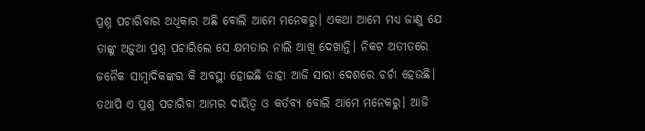ପ୍ରଶ୍ନ ପଚାରିବାର ଅଧିକାର ଅଛି ବୋଲି ଆମେ ମନେକରୁ। ଏକଥା ଆମେ ମଧ୍ୟ ଜାଣୁ ଯେ ତାଙ୍କୁ ଅଡ଼ୁଆ ପ୍ରଶ୍ନ ପଚାରିଲେ ସେ କ୍ଷମତାର ନାଲି ଆଖି ଦେଖାନ୍ତି। ନିକଟ ଅତୀତରେ ଜନୈକ ସାମ୍ବାଦିକଙ୍କର କି ଅବସ୍ଥା ହୋଇଛି ତାହା ଆଜି ସାରା ଦେଶରେ ଚର୍ଚା ହେଉଛି। ତଥାପି ଏ ପ୍ରଶ୍ନ ପଚାରିବା ଆମର ଦାୟିତ୍ବ ଓ କର୍ତବ୍ୟ ବୋଲି ଆମେ ମନେକରୁ। ଆଜି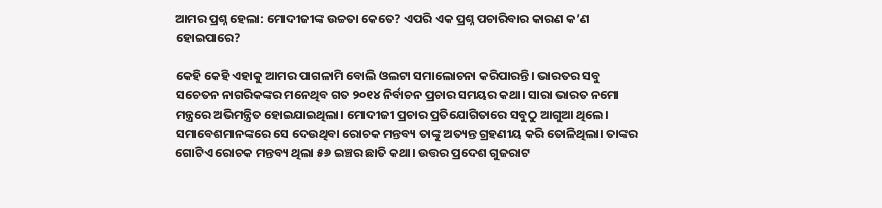ଆମର ପ୍ରଶ୍ନ ହେଲା: ମୋଦୀଜୀଙ୍କ ଉଚ୍ଚତା କେତେ? ଏପରି ଏକ ପ୍ରଶ୍ନ ପଚାରିବାର କାରଣ କ’ଣ ହୋଇପାରେ?

କେହି କେହି ଏହାକୁ ଆମର ପାଗଳାମି ବୋଲି ଓଲଟା ସମାଲୋଚନା କରିପାରନ୍ତି। ଭାରତର ସବୁ ସଚେତନ ନାଗରିକଙ୍କର ମନେଥିବ ଗତ ୨୦୧୪ ନିର୍ବାଚନ ପ୍ରଚାର ସମୟର କଥା। ସାରା ଭାରତ ନମୋ ମନ୍ତ୍ରରେ ଅଭିମନ୍ତ୍ରିତ ହୋଇଯାଇଥିଲା। ମୋଦୀଜୀ ପ୍ରଚାର ପ୍ରତିଯୋଗିତାରେ ସବୁଠୁ ଆଗୁଆ ଥିଲେ। ସମାବେଶମାନଙ୍କରେ ସେ ଦେଉଥିବା ରୋଚକ ମନ୍ତବ୍ୟ ତାଙ୍କୁ ଅତ୍ୟନ୍ତ ଗ୍ରହଣୀୟ କରି ତୋଳିଥିଲା। ତାଙ୍କର ଗୋଟିଏ ରୋଚକ ମନ୍ତବ୍ୟ ଥିଲା ୫୬ ଇଞ୍ଚର ଛାତି କଥା। ଉତ୍ତର ପ୍ରଦେଶ ଗୁଜରାଟ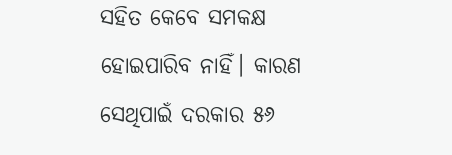ସହିତ କେବେ ସମକକ୍ଷ ହୋଇପାରିବ ନାହିଁ। କାରଣ ସେଥିପାଇଁ ଦରକାର ୫୬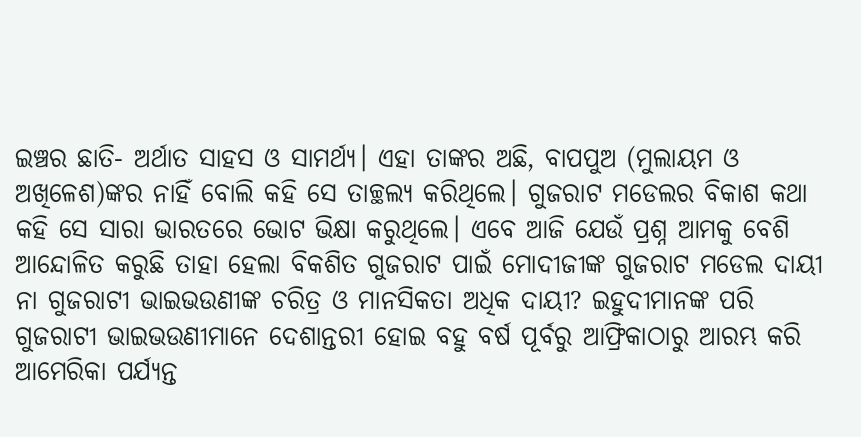ଇଞ୍ଚର ଛାତି- ଅର୍ଥାତ ସାହସ ଓ ସାମର୍ଥ୍ୟ। ଏହା ତାଙ୍କର ଅଛି, ବାପପୁଅ (ମୁଲାୟମ ଓ ଅଖିଳେଶ)ଙ୍କର ନାହିଁ ବୋଲି କହି ସେ ତାଚ୍ଛଲ୍ୟ କରିଥିଲେ। ଗୁଜରାଟ ମଡେଲର ବିକାଶ କଥା କହି ସେ ସାରା ଭାରତରେ ଭୋଟ ଭିକ୍ଷା କରୁଥିଲେ। ଏବେ ଆଜି ଯେଉଁ ପ୍ରଶ୍ନ ଆମକୁ ବେଶି ଆନ୍ଦୋଳିତ କରୁଛି ତାହା ହେଲା ବିକଶିତ ଗୁଜରାଟ ପାଇଁ ମୋଦୀଜୀଙ୍କ ଗୁଜରାଟ ମଡେଲ ଦାୟୀ ନା ଗୁଜରାଟୀ ଭାଇଭଉଣୀଙ୍କ ଚରିତ୍ର ଓ ମାନସିକତା ଅଧିକ ଦାୟୀ? ଇହୁଦୀମାନଙ୍କ ପରି ଗୁଜରାଟୀ ଭାଇଭଉଣୀମାନେ ଦେଶାନ୍ତରୀ ହୋଇ ବହୁ ବର୍ଷ ପୂର୍ବରୁ ଆଫ୍ରିକାଠାରୁ ଆରମ୍ଭ କରି ଆମେରିକା ପର୍ଯ୍ୟନ୍ତ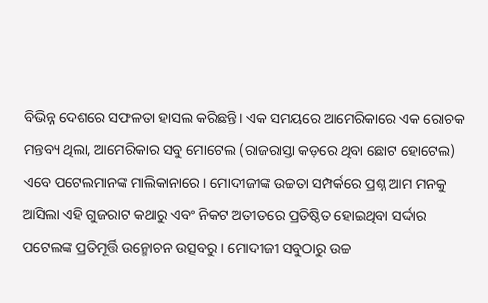ବିଭିନ୍ନ ଦେଶରେ ସଫଳତା ହାସଲ କରିଛନ୍ତି। ଏକ ସମୟରେ ଆମେରିକାରେ ଏକ ରୋଚକ ମନ୍ତବ୍ୟ ଥିଲା, ଆମେରିକାର ସବୁ ମୋଟେଲ (ରାଜରାସ୍ତା କଡ଼ରେ ଥିବା ଛୋଟ ହୋଟେଲ) ଏବେ ପଟେଲମାନଙ୍କ ମାଲିକାନାରେ। ମୋଦୀଜୀଙ୍କ ଉଚ୍ଚତା ସମ୍ପର୍କରେ ପ୍ରଶ୍ନ ଆମ ମନକୁ ଆସିଲା ଏହି ଗୁଜରାଟ କଥାରୁ ଏବଂ ନିକଟ ଅତୀତରେ ପ୍ରତିଷ୍ଠିତ ହୋଇଥିବା ସର୍ଦ୍ଦାର ପଟେଲଙ୍କ ପ୍ରତିମୂର୍ତ୍ତି ଉନ୍ମୋଚନ ଉତ୍ସବରୁ। ମୋଦୀଜୀ ସବୁଠାରୁ ଉଚ୍ଚ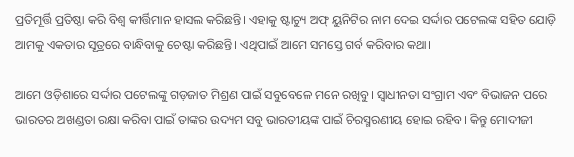ପ୍ରତିମୂର୍ତ୍ତି ପ୍ରତିଷ୍ଠା କରି ବିଶ୍ବ କୀର୍ତ୍ତିମାନ ହାସଲ କରିଛନ୍ତି। ଏହାକୁ ଷ୍ଟାଚ୍ୟୁ ଅଫ୍ ୟୁନିଟିର ନାମ ଦେଇ ସର୍ଦ୍ଦାର ପଟେଲଙ୍କ ସହିତ ଯୋଡ଼ି ଆମକୁ ଏକତାର ସୂତ୍ରରେ ବାନ୍ଧିବାକୁ ଚେଷ୍ଟା କରିଛନ୍ତି। ଏଥିପାଇଁ ଆମେ ସମସ୍ତେ ଗର୍ବ କରିବାର କଥା।

ଆମେ ଓଡ଼ିଶାରେ ସର୍ଦ୍ଦାର ‌ପଟେଲଙ୍କୁ ଗଡ଼ଜାତ ମିଶ୍ରଣ ପାଇଁ ସବୁବେଳେ ମନେ ରଖିବୁ। ସ୍ବାଧୀନତା ସଂଗ୍ରାମ ଏବଂ ବିଭାଜନ ପରେ ଭାରତର ଅଖଣ୍ଡତା ରକ୍ଷା କରିବା ପାଇଁ ତାଙ୍କର ଉଦ୍ୟମ ସବୁ ଭାରତୀୟଙ୍କ ପାଇଁ ଚିରସ୍ମରଣୀୟ ହୋଇ ରହିବ। କିନ୍ତୁ ମୋଦୀଜୀ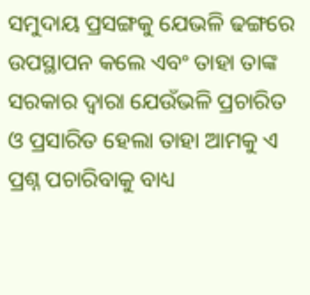ସମୁଦାୟ ପ୍ରସଙ୍ଗକୁ ଯେଭଳି ଢଙ୍ଗରେ ଉପସ୍ଥାପନ କଲେ ଏବଂ ତାହା ତାଙ୍କ ସରକାର ଦ୍ବାରା ଯେଉଁଭଳି ପ୍ରଚାରିତ ଓ ପ୍ରସାରିତ ହେଲା ତାହା ଆମକୁ ଏ ପ୍ରଶ୍ନ ପଚାରିବାକୁ ବାଧ୍ୟ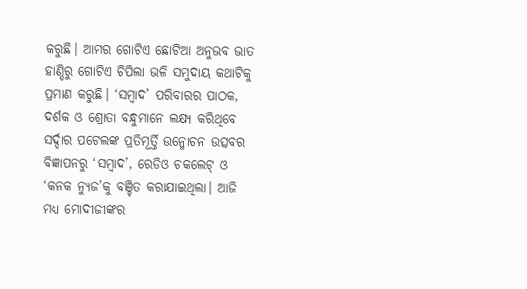କରୁଛି। ଆମର ଗୋଟିଏ ଛୋଟିଆ ଅନୁଭବ ଭାତ ହାଣ୍ଡିରୁ ଗୋଟିଏ ଚିପିଲା ଭଳି ସମୁଦାୟ କଥାଟିକୁ ପ୍ରମାଣ କରୁଛି। ‘ସମ୍ବାଦ’ ପରିବାରର ପାଠକ, ଦର୍ଶକ ଓ ଶ୍ରୋତା ବନ୍ଧୁମାନେ ଲକ୍ଷ୍ୟ କରିଥିବେ ସର୍ଦ୍ଦାର ପଟେଲଙ୍କ ପ୍ରତିମୂର୍ତ୍ତି ଉନ୍ମୋଚନ ଉତ୍ସବର ବିଜ୍ଞାପନରୁ ‘ସମ୍ବାଦ’, ରେଡିଓ ଚକଲେଟ୍‌ ଓ ‘କନକ ନ୍ୟୁଜ’କୁ ବଞ୍ଚିତ କରାଯାଇଥିଲା। ଆଜି ମଧ୍ୟ ମୋଦୀଜୀଙ୍କର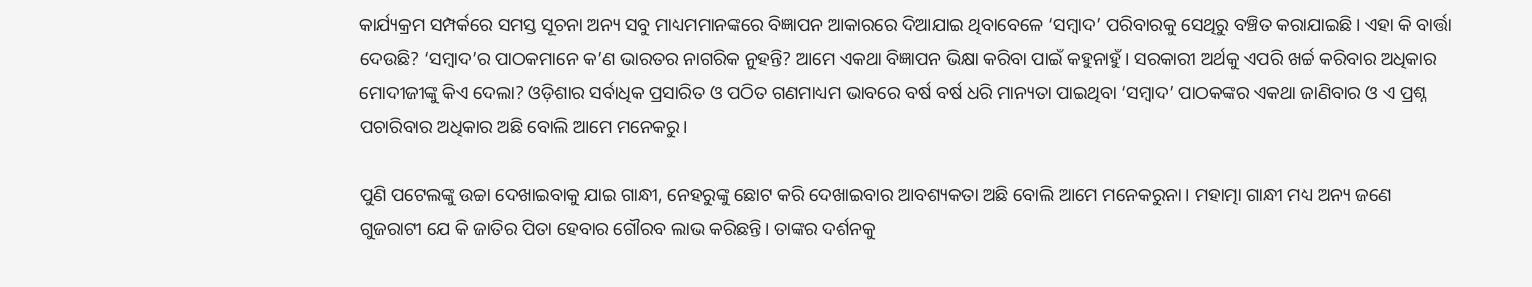କାର୍ଯ୍ୟକ୍ରମ ସମ୍ପର୍କରେ ସମସ୍ତ ସୂଚନା ଅନ୍ୟ ସବୁ ମାଧ୍ୟମମାନଙ୍କରେ ବିଜ୍ଞାପନ ଆକାରରେ ଦିଆଯାଇ ଥିବାବେଳେ ‘ସମ୍ବାଦ’ ପରିବାରକୁ ସେଥିରୁ ବଞ୍ଚିତ କରାଯାଇଛି। ଏହା କି ବାର୍ତ୍ତା ଦେଉଛି? ‘ସମ୍ବାଦ’ର ପାଠକମାନେ କ’ଣ ଭାରତର ନାଗରିକ ନୁହନ୍ତି? ଆମେ ଏକଥା ବିଜ୍ଞାପନ ଭିକ୍ଷା କରିବା ପାଇଁ କହୁନାହୁଁ। ସରକାରୀ ଅର୍ଥକୁ ଏପରି ଖର୍ଚ୍ଚ କରିବାର ଅଧିକାର ମୋଦୀଜୀଙ୍କୁ କିଏ ଦେଲା? ଓଡ଼ିଶାର ସର୍ବାଧିକ ପ୍ରସାରିତ ଓ ପଠିତ ଗଣମାଧ୍ୟମ ଭାବରେ ବର୍ଷ ବର୍ଷ ଧରି ମାନ୍ୟତା ପାଇଥିବା ‘ସମ୍ବାଦ’ ପାଠକଙ୍କର ଏକଥା ଜାଣିବାର ଓ ଏ ପ୍ରଶ୍ନ ପଚାରିବାର ଅଧିକାର ଅଛି ବୋଲି ଆମେ ମନେକରୁ।

ପୁଣି ପଟେଲଙ୍କୁ ଉଚ୍ଚା ଦେଖାଇବାକୁ ଯାଇ ଗାନ୍ଧୀ, ନେହରୁଙ୍କୁ ଛୋଟ କରି ଦେଖାଇବାର ଆବଶ୍ୟକତା ଅଛି ବୋଲି ଆମେ ମନେକରୁନା। ମହାତ୍ମା ଗାନ୍ଧୀ ମଧ୍ୟ ଅନ୍ୟ ଜଣେ ଗୁଜରାଟୀ ଯେ କି ଜାତିର ପିତା ହେବାର ଗୌରବ ଲାଭ କରିଛନ୍ତି। ତାଙ୍କର ଦର୍ଶନକୁ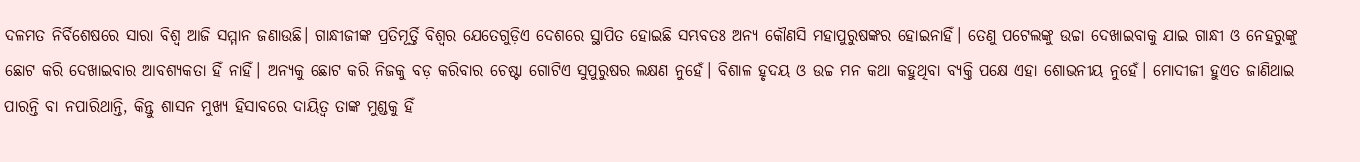ଦଳମତ ନିର୍ବିଶେଷରେ ସାରା ବିଶ୍ବ ଆଜି ସମ୍ମାନ ଜଣାଉଛି। ଗାନ୍ଧୀଜୀଙ୍କ ପ୍ରତିମୂର୍ତ୍ତି ବିଶ୍ବର ଯେତେଗୁଡ଼ିଏ ଦେଶରେ ସ୍ଥାପିତ ହୋଇଛି ସମ୍ଭବତଃ ଅନ୍ୟ କୌଣସି ମହାପୁରୁଷଙ୍କର ହୋଇନାହିଁ। ତେଣୁ ପଟେଲଙ୍କୁ ଉଚ୍ଚା ଦେଖାଇବାକୁ ଯାଇ ଗାନ୍ଧୀ ଓ ନେହରୁଙ୍କୁ ଛୋଟ କରି ଦେଖାଇବାର ଆବଶ୍ୟକତା ହିଁ ନାହିଁ। ଅନ୍ୟକୁ ଛୋଟ କରି ନିଜକୁ ବଡ଼ କରିବାର ଚେଷ୍ଟା ଗୋଟିଏ ସୁପୁରୁଷର ଲକ୍ଷଣ ନୁହେଁ। ବିଶାଳ ହୃଦୟ ଓ ଉଚ୍ଚ ମନ କଥା କହୁଥିବା ବ୍ୟକ୍ତି ପକ୍ଷେ ଏହା ଶୋଭନୀୟ ନୁହେଁ। ମୋଦୀଜୀ ହୁଏତ ଜାଣିଥାଇ ପାରନ୍ତି ବା ନପାରିଥାନ୍ତି, କିନ୍ତୁ ଶାସନ ମୁଖ୍ୟ ହିସାବରେ ଦାୟିତ୍ବ ତାଙ୍କ ମୁଣ୍ଡକୁ ହିଁ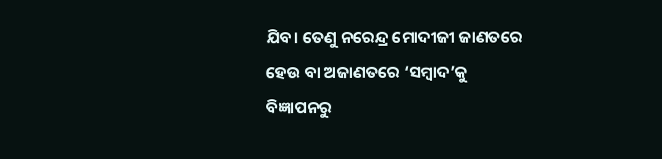ଯିବ। ତେଣୁ ନରେନ୍ଦ୍ର ମୋଦୀଜୀ ଜାଣତରେ ହେଉ ବା ଅଜାଣତରେ ‘ସମ୍ବାଦ’କୁ ବିଜ୍ଞାପନରୁ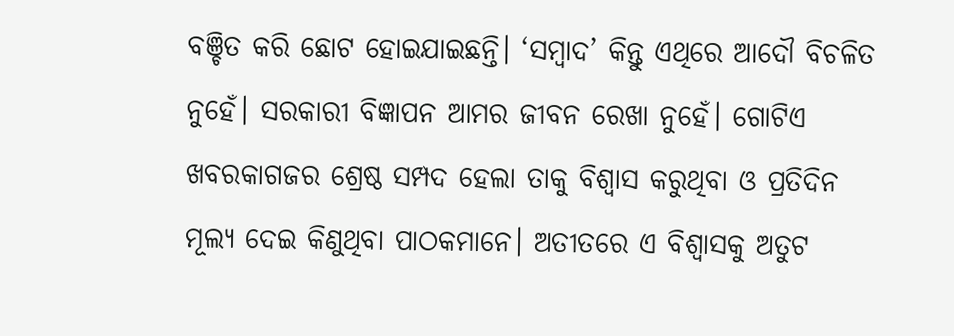ବଞ୍ଚିତ କରି ଛୋଟ ହୋଇଯାଇଛନ୍ତି। ‘ସମ୍ବାଦ’ କିନ୍ତୁ ଏଥିରେ ଆଦୌ ବିଚଳିତ ନୁହେଁ। ସରକାରୀ ବିଜ୍ଞାପନ ଆମର ଜୀବନ ରେଖା ନୁହେଁ। ଗୋଟିଏ ଖବରକାଗଜର ଶ୍ରେଷ୍ଠ ସମ୍ପଦ ହେଲା ତାକୁ ବିଶ୍ବାସ କରୁଥିବା ଓ ପ୍ରତିଦିନ ମୂଲ୍ୟ ଦେଇ କିଣୁଥିବା ପାଠକମାନେ। ଅତୀତରେ ଏ ବିଶ୍ବାସକୁ ଅତୁଟ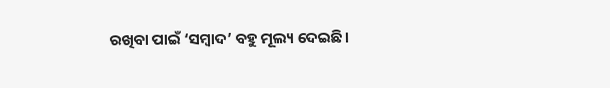ରଖିବା ପାଇଁ ‘ସମ୍ବାଦ’ ବହୁ ମୂଲ୍ୟ ଦେଇଛି।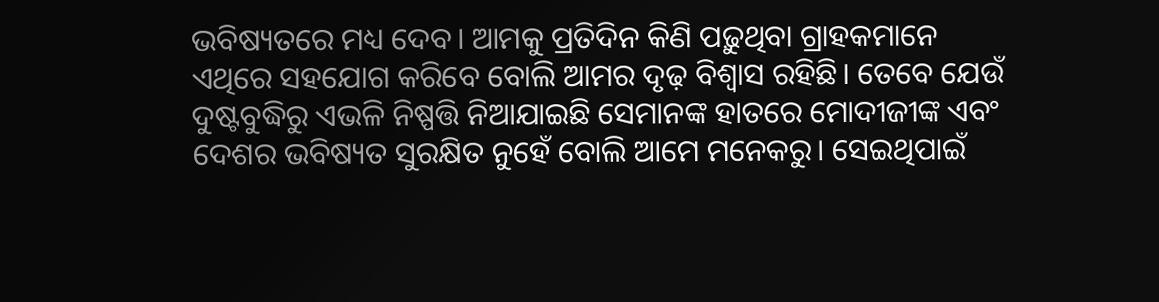ଭବିଷ୍ୟତରେ ମଧ୍ୟ ଦେବ। ଆମକୁ ପ୍ରତିଦିନ କିଣି ପଢ଼ୁଥିବା ଗ୍ରାହକମାନେ ଏଥିରେ ସହଯୋଗ କରିବେ ବୋଲି ଆମର ଦୃଢ଼ ବିଶ୍ବାସ ରହିଛି। ତେବେ ଯେଉଁ ଦୁଷ୍ଟବୁଦ୍ଧିରୁ ଏଭଳି ନିଷ୍ପତ୍ତି ନିଆଯାଇଛି ସେମାନଙ୍କ ହାତରେ ମୋଦୀଜୀଙ୍କ ଏବଂ ଦେଶର ଭବିଷ୍ୟତ ସୁରକ୍ଷିତ ନୁହେଁ ବୋଲି ଆମେ ମନେକରୁ। ସେଇଥିପାଇଁ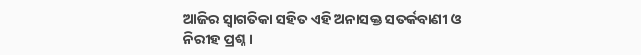ଆଜିର ସ୍ବାଗତିକା ସହିତ ଏହି ଅନାସକ୍ତ ସତର୍କବାଣୀ ଓ ନିରୀହ ପ୍ରଶ୍ନ।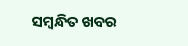ସମ୍ବନ୍ଧିତ ଖବର